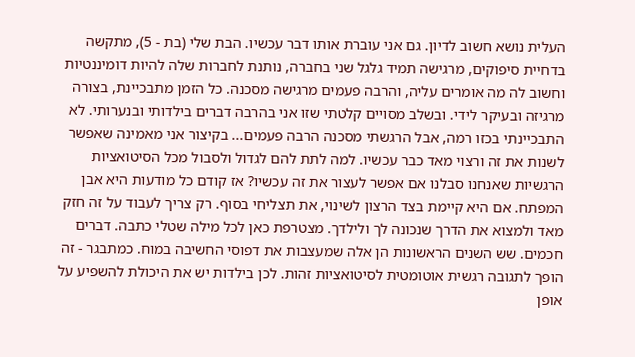העלית נושא חשוב לדיון. גם אני עוברת אותו דבר עכשיו. הבת שלי (בת - 5), מתקשה בדחיית סיפוקים, מרגישה תמיד גלגל שני בחברה, נותנת לחברות שלה להיות דומיננטיות וחשוב לה מה אומרים עליה, והרבה פעמים מרגישה מסכנה. כל הזמן מתבכיינת, בצורה מרגיזה ובעיקר לידי. ובשלב מסויים קלטתי שזו אני בהרבה דברים בילדותי ובנערותי. לא התבכיינתי בכזו רמה, אבל הרגשתי מסכנה הרבה פעמים... בקיצור אני מאמינה שאפשר לשנות את זה ורצוי מאד כבר עכשיו. למה לתת להם לגדול ולסבול מכל הסיטואציות הרגשיות שאנחנו סבלנו אם אפשר לעצור את זה עכשיו? אז קודם כל מודעות היא אבן המפתח. אם היא קיימת בצד הרצון לשינוי, את תצליחי בסוף. רק צריך לעבוד על זה חזק מאד ולמצוא את הדרך שנכונה לך ולילדך. מצטרפת כאן לכל מילה שטלי כתבה. דברים חכמים. שש השנים הראשונות הן אלה שמעצבות את דפוסי החשיבה במוח. כמתבגר - זה הופך לתגובה רגשית אוטומטית לסיטואציות זהות. לכן בילדות יש את היכולת להשפיע על אופן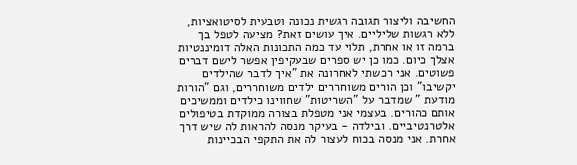החשיבה וליצור תגובה רגשית נכונה וטבעית לסיטואציות, ללא רגשות שליליים. איך עושים זאת? מציעה לטפל בך ברמה זו או אחרת, תלוי עד כמה התכונות האלה דומיננטיות אצלך כיום. כמו כן יש ספרים שבעקיפין אפשר לישם דברים פשוטים. אני רכשתי לאחרונה את "איך לדבר שהילדים יקשיבו" וכן הורים משוחררים ילדים משוחררים, וגם "הורות מודעת " שמדבר על "השריטות" שחווינו כילדים וממשיכים אותם כהורים. בעצמי אני מטפלת בצורה ממוקדת בטיפולים אלטרנטיביים. ובילדה - בעיקר מנסה להראות לה שיש דרך אחרת. אני מנסה בכוח לעצור לה את התקפי הבכיינות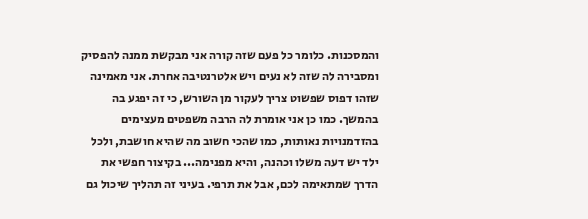והמסכנות. כלומר כל פעם שזה קורה אני מבקשת ממנה להפסיק ומסבירה לה שזה לא נעים ויש אלטרנטיבה אחרת. אני מאמינה שזהו דפוס שפשוט צריך לעקור מן השורש, כי זה יפגע בה בהמשך. כמו כן אני אומרת לה הרבה משפטים מעצימים בהזדמנויות נאותות, כמו שהכי חשוב מה שהיא חושבת, ולכל ילד יש דעה משלו וכהנה, והיא מפנימה... בקיצור חפשי את הדרך שמתאימה לכם, אבל את תרפי. בעיני זה תהליך שיכול גם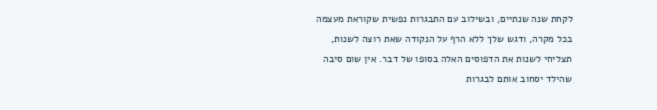לקחת שנה שנתיים, ובשילוב עם התבגרות נפשית שקוראת מעצמה בכל מקרה, ודגש שלך ללא הרף על הנקודה שאת רוצה לשנות, תצליחי לשנות את הדפוסים האלה בסופו של דבר. אין שום סיבה שהילד יסחוב אותם לבגרות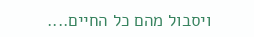ויסבול מהם כל החיים....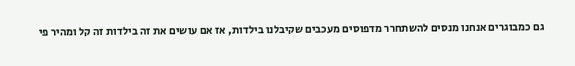גם כמבוגרים אנחנו מנסים להשתחרר מדפוסים מעכבים שקיבלנו בילדות, אז אם עושים את זה בילדות זה קל ומהיר פי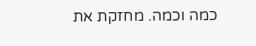כמה וכמה. מחזקת את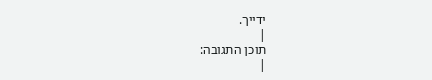ידייך.
|
תוכן התגובה:
|